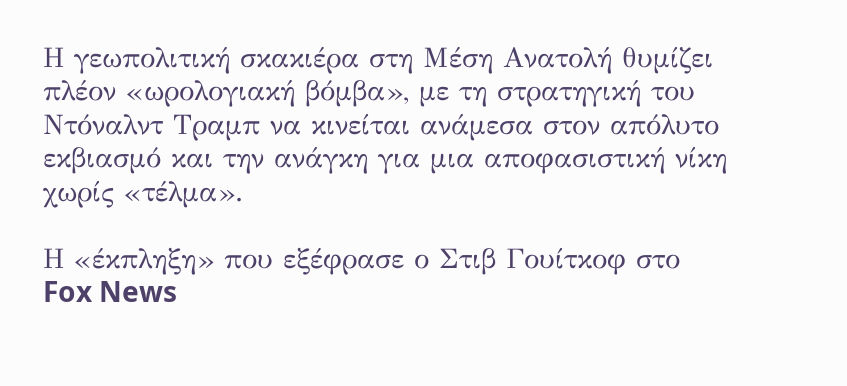Η γεωπολιτική σκακιέρα στη Μέση Ανατολή θυμίζει πλέον «ωρολογιακή βόμβα», με τη στρατηγική του Ντόναλντ Τραμπ να κινείται ανάμεσα στον απόλυτο εκβιασμό και την ανάγκη για μια αποφασιστική νίκη χωρίς «τέλμα».

Η «έκπληξη» που εξέφρασε ο Στιβ Γουίτκοφ στο Fox News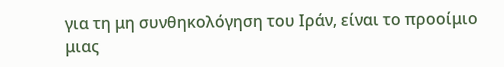για τη μη συνθηκολόγηση του Ιράν, είναι το προοίμιο μιας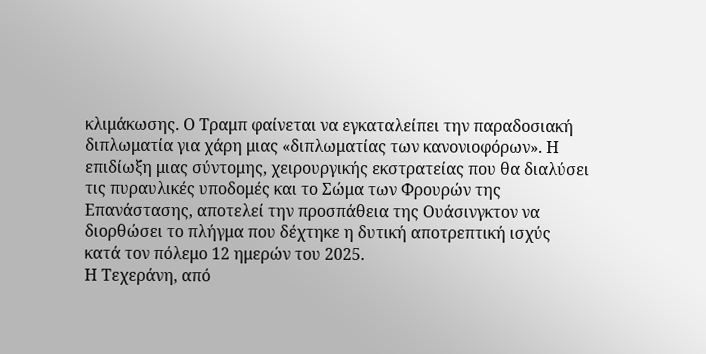κλιμάκωσης. Ο Τραμπ φαίνεται να εγκαταλείπει την παραδοσιακή διπλωματία για χάρη μιας «διπλωματίας των κανονιοφόρων». Η επιδίωξη μιας σύντομης, χειρουργικής εκστρατείας που θα διαλύσει τις πυραυλικές υποδομές και το Σώμα των Φρουρών της Επανάστασης, αποτελεί την προσπάθεια της Ουάσινγκτον να διορθώσει το πλήγμα που δέχτηκε η δυτική αποτρεπτική ισχύς κατά τον πόλεμο 12 ημερών του 2025.
Η Τεχεράνη, από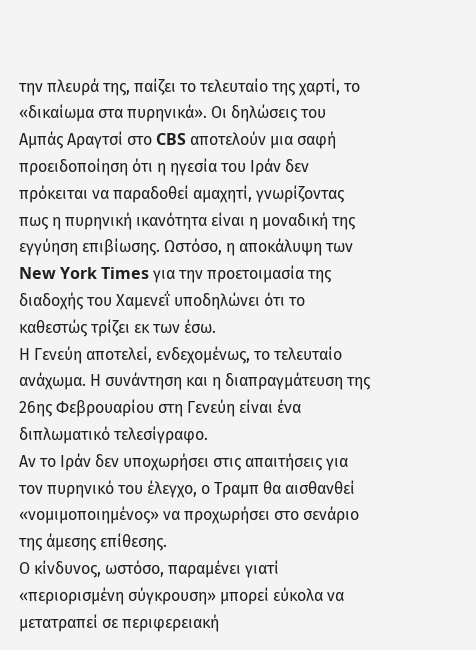την πλευρά της, παίζει το τελευταίο της χαρτί, το «δικαίωμα στα πυρηνικά». Οι δηλώσεις του Αμπάς Αραγτσί στο CBS αποτελούν μια σαφή προειδοποίηση ότι η ηγεσία του Ιράν δεν πρόκειται να παραδοθεί αμαχητί, γνωρίζοντας πως η πυρηνική ικανότητα είναι η μοναδική της εγγύηση επιβίωσης. Ωστόσο, η αποκάλυψη των New York Times για την προετοιμασία της διαδοχής του Χαμενεΐ υποδηλώνει ότι το καθεστώς τρίζει εκ των έσω.
Η Γενεύη αποτελεί, ενδεχομένως, το τελευταίο ανάχωμα. Η συνάντηση και η διαπραγμάτευση της 26ης Φεβρουαρίου στη Γενεύη είναι ένα διπλωματικό τελεσίγραφο.
Αν το Ιράν δεν υποχωρήσει στις απαιτήσεις για τον πυρηνικό του έλεγχο, ο Τραμπ θα αισθανθεί «νομιμοποιημένος» να προχωρήσει στο σενάριο της άμεσης επίθεσης.
Ο κίνδυνος, ωστόσο, παραμένει γιατί «περιορισμένη σύγκρουση» μπορεί εύκολα να μετατραπεί σε περιφερειακή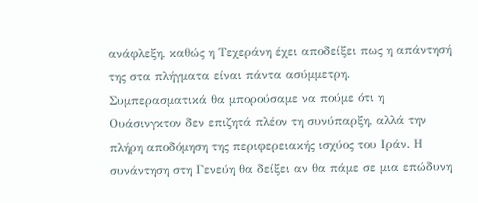ανάφλεξη, καθώς η Τεχεράνη έχει αποδείξει πως η απάντησή της στα πλήγματα είναι πάντα ασύμμετρη.
Συμπερασματικά θα μπορούσαμε να πούμε ότι η Ουάσινγκτον δεν επιζητά πλέον τη συνύπαρξη, αλλά την πλήρη αποδόμηση της περιφερειακής ισχύος του Ιράν. Η συνάντηση στη Γενεύη θα δείξει αν θα πάμε σε μια επώδυνη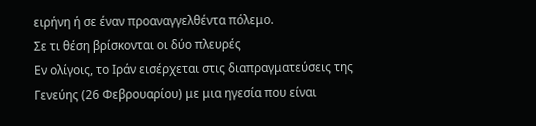ειρήνη ή σε έναν προαναγγελθέντα πόλεμο.
Σε τι θέση βρίσκονται οι δύο πλευρές
Εν ολίγοις, το Ιράν εισέρχεται στις διαπραγματεύσεις της Γενεύης (26 Φεβρουαρίου) με μια ηγεσία που είναι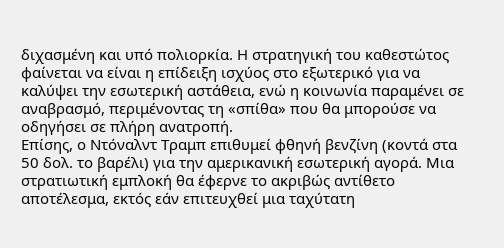διχασμένη και υπό πολιορκία. Η στρατηγική του καθεστώτος φαίνεται να είναι η επίδειξη ισχύος στο εξωτερικό για να καλύψει την εσωτερική αστάθεια, ενώ η κοινωνία παραμένει σε αναβρασμό, περιμένοντας τη «σπίθα» που θα μπορούσε να οδηγήσει σε πλήρη ανατροπή.
Επίσης, ο Ντόναλντ Τραμπ επιθυμεί φθηνή βενζίνη (κοντά στα 50 δολ. το βαρέλι) για την αμερικανική εσωτερική αγορά. Μια στρατιωτική εμπλοκή θα έφερνε το ακριβώς αντίθετο αποτέλεσμα, εκτός εάν επιτευχθεί μια ταχύτατη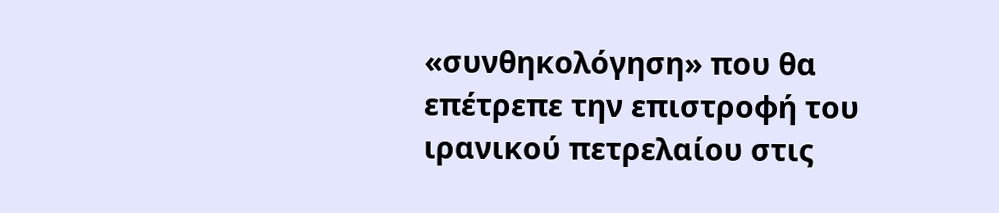«συνθηκολόγηση» που θα επέτρεπε την επιστροφή του ιρανικού πετρελαίου στις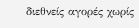διεθνείς αγορές χωρίς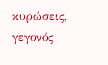κυρώσεις, γεγονός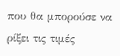που θα μπορούσε να ρίξει τις τιμές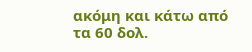ακόμη και κάτω από τα 60 δολ.